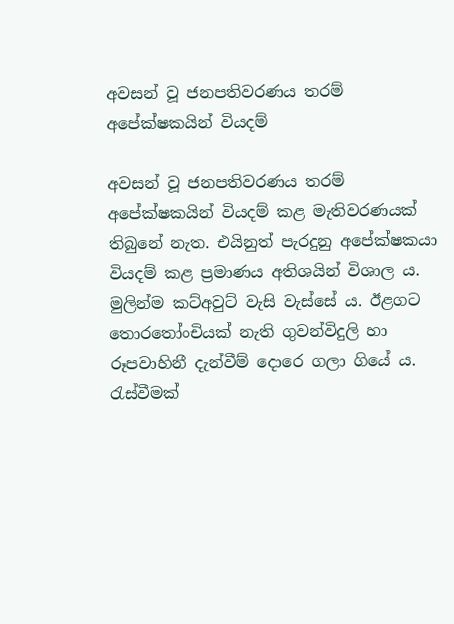අවසන් වූ ජනපතිවරණය තරම් අපේක්ෂකයින් වියදම්

අවසන් වූ ජනපතිවරණය තරම් අපේක්ෂකයින් වියදම් කළ මැතිවරණයක් තිබුනේ නැත. එයිනුත් පැරදුනු අපේක්ෂකයා වියදම් කළ ප්‍රමාණය අතිශයින් විශාල ය. මුලින්ම කට්අවුට් වැසි වැස්සේ ය. ඊළගට තොරතෝංචියක් නැති ගුවන්විදුලි හා රූපවාහිනී දැන්වීම් දොරෙ ගලා ගියේ ය. රැස්වීමක්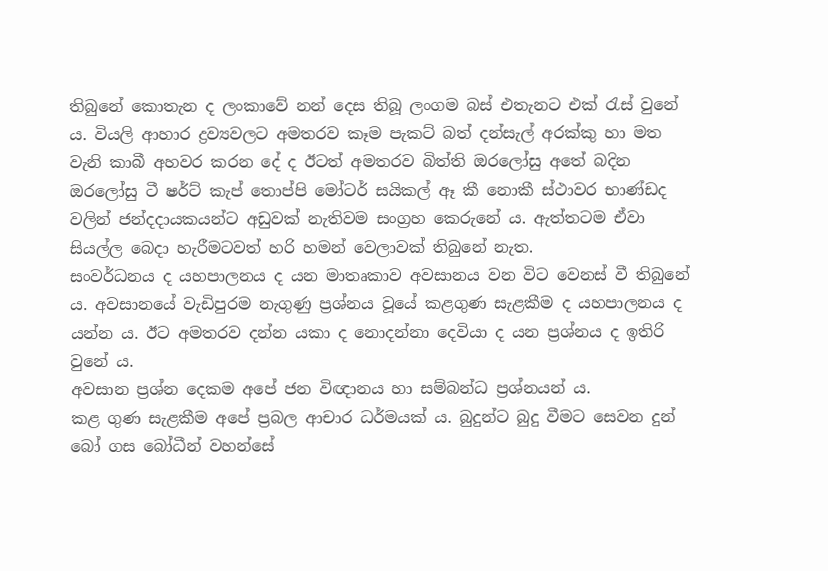තිබුනේ කොතැන ද ලංකාවේ නන් දෙස තිබූ ලංගම බස් එතැනට එක් රැස් වුනේ ය. වියලි ආහාර ද්‍රව්‍යවලට අමතරව කෑම පැකට් බත් දන්සැල් අරක්කු හා මත වැනි කාබී අහවර කරන දේ ද ඊටත් අමතරව බිත්ති ඔරලෝසු අතේ බදින ඔරලෝසු ටී ෂර්ට් කැප් තොප්පි මෝටර් සයිකල් ඈ කී නොකී ස්ථාවර භාණ්ඩද වලින් ජන්දදායකයන්ට අඩුවක් නැතිවම සංග්‍රහ කෙරුනේ ය. ඇත්තටම ඒවා සියල්ල බෙදා හැරීමටවත් හරි හමන් වෙලාවක් තිබුනේ නැත.
සංවර්ධනය ද යහපාලනය ද යන මාතෘකාව අවසානය වන විට වෙනස් වී තිබුනේ ය. අවසානයේ වැඩිපුරම නැගුණු ප්‍රශ්නය වූයේ කළගුණ සැළකීම ද යහපාලනය ද යන්න ය. ඊට අමතරව දන්න යකා ද නොදන්නා දෙවියා ද යන ප්‍රශ්නය ද ඉතිරි වුනේ ය.
අවසාන ප්‍රශ්න දෙකම අපේ ජන විඥානය හා සම්බන්ධ ප්‍රශ්නයන් ය.
කළ ගුණ සැළකීම අපේ ප්‍රබල ආචාර ධර්මයක් ය. බුදුන්ට බුදු වීමට සෙවන දුන් බෝ ගස බෝධීන් වහන්සේ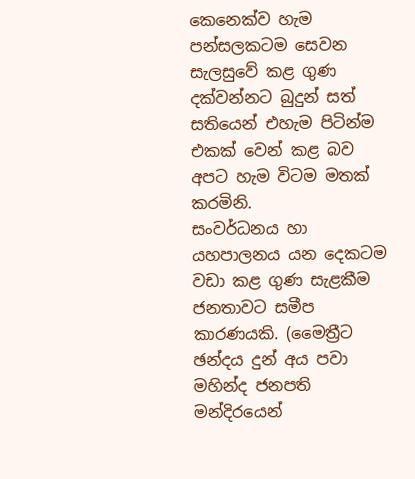කෙනෙක්ව හැම පන්සලකටම සෙවන සැලසුවේ කළ ගුණ දක්වන්නට බුදුන් සත් සතියෙන් එහැම පිටින්ම එකක් වෙන් කළ බව අපට හැම විටම මතක් කරමිනි.
සංවර්ධනය හා යහපාලනය යන දෙකටම වඩා කළ ගුණ සැළකීම ජනතාවට සමීප කාරණයකි. (මෛත්‍රීට ඡන්දය දුන් අය පවා මහින්ද ජනපති මන්දිරයෙන්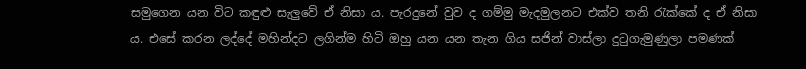සමුගෙන යන විට කඳුළු සැලුවේ ඒ නිසා ය. පැරදුනේ වුව ද ගම්මු මැදමුලනට එක්ව තනි රැක්කේ ද ඒ නිසා ය. එසේ කරන ලද්දේ මහින්දට ලගින්ම හිටි ඔහු යන යන තැන ගිය සජින් වාස්ලා දුටුගැමුණුලා පමණක්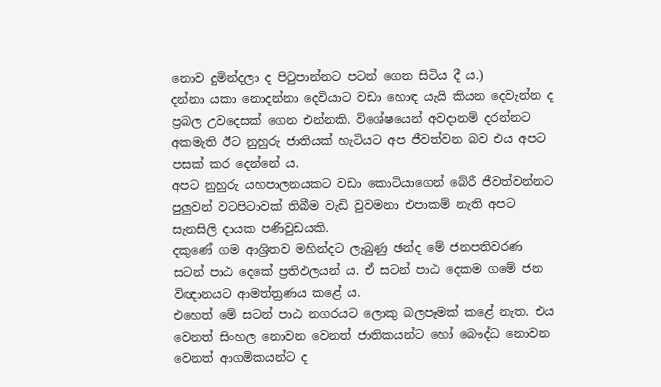නොව දුමින්දලා ද පිටුපාන්නට පටන් ගෙන සිටිය දී ය.)
දන්නා යකා නොදන්නා දෙවියාට වඩා හොඳ යැයි කියන දෙවැන්න ද ප්‍රබල උවදෙසක් ගෙන එන්නකි. විශේෂයෙන් අවදානම් දරන්නට අකමැති ඊට නුහුරු ජාතියක් හැටියට අප ජීවත්වන බව එය අපට පසක් කර දෙන්නේ ය.
අපට නුහුරු යහපාලනයකට වඩා කොටියාගෙන් බේරී ජීවත්වන්නට පුලුවන් වටපිටාවක් තිබීම වැඩි වුවමනා එපාකම් නැති අපට සැනසිලි දායක පණිවුඩයකි.
දකුණේ ගම ආශ්‍රිතව මහින්දට ලැබුණු ඡන්ද මේ ජනපතිවරණ සටන් පාඨ දෙකේ ප්‍රතිඵලයන් ය. ඒ සටන් පාඨ දෙකම ගමේ ජන විඥානයට ආමත්ත්‍රණය කළේ ය.
එහෙත් මේ සටන් පාඨ නගරයට ලොකු බලපෑමක් කළේ නැත. එය වෙනත් සිංහල නොවන වෙනත් ජාතිකයන්ට හෝ බෞද්ධ නොවන වෙනත් ආගමිකයන්ට ද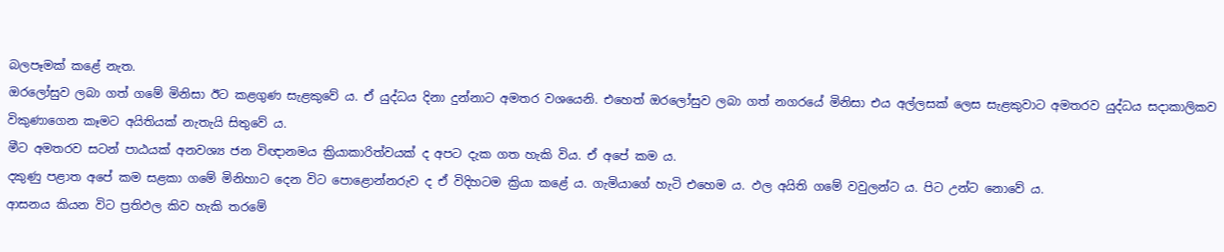බලපෑමක් කළේ නැත.
ඔරලෝසුව ලබා ගත් ගමේ මිනිසා ඊට කළගුණ සැළකුවේ ය. ඒ යුද්ධය දිනා දුන්නාට අමතර වශයෙනි. එහෙත් ඔරලෝසුව ලබා ගත් නගරයේ මිනිසා එය අල්ලසක් ලෙස සැළකුවාට අමතරව යුද්ධය සදාකාලිකව විකුණාගෙන කෑමට අයිතියක් නැතැයි සිතුවේ ය.
මීට අමතරව සටන් පාඨයක් අනවශ්‍ය ජන විඥානමය ක්‍රියාකාරිත්වයක් ද අපට දැක ගත හැකි විය. ඒ අපේ කම ය.
දකුණු පළාත අපේ කම සළකා ගමේ මිනිහාට දෙන විට පොළොන්නරුව ද ඒ විදිහටම ක්‍රියා කළේ ය. ගැමියාගේ හැටි එහෙම ය. ඵල අයිති ගමේ වවුලන්ට ය. පිට උන්ට නොවේ ය.
ආසනය කියන විට ප්‍රතිඵල කිව හැකි තරමේ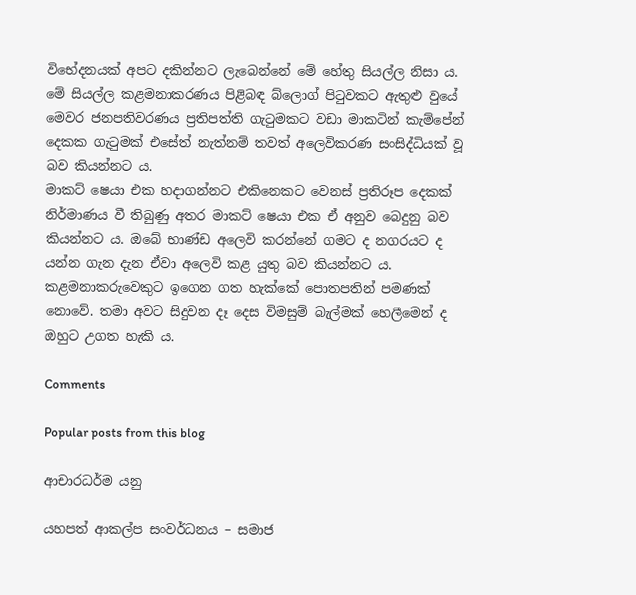විභේදනයක් අපට දකින්නට ලැබෙන්නේ මේ හේතු සියල්ල නිසා ය.
මේ සියල්ල කළමනාකරණය පිළිබඳ බ්ලොග් පිටුවකට ඇතුළු වුයේ මෙවර ජනපතිවරණය ප්‍රතිපත්ති ගැටුමකට වඩා මාකටින් කැම්පේන් දෙකක ගැටුමක් එසේත් නැත්නම් තවත් අලෙවිකරණ සංසිද්ධියක් වූ බව කියන්නට ය.
මාකට් ෂෙයා එක හදාගන්නට එකිනෙකට වෙනස් ප්‍රතිරූප දෙකක් නිර්මාණය වී තිබුණු අතර මාකට් ෂෙයා එක ඒ අනුව බෙදුනු බව කියන්නට ය. ඔබේ භාණ්ඩ අලෙවි කරන්නේ ගමට ද නගරයට ද යන්න ගැන දැන ඒවා අලෙවි කළ යුතු බව කියන්නට ය.
කළමනාකරුවෙකුට ඉගෙන ගත හැක්කේ පොතපතින් පමණක් නොවේ. තමා අවට සිදුවන දෑ දෙස විමසුම් බැල්මක් හෙලීමෙන් ද ඔහුට උගත හැකි ය.

Comments

Popular posts from this blog

ආචාරධර්ම යනු

යහපත් ආකල්ප සංවර්ධනය – සමාජ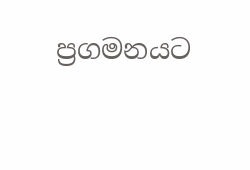ප්‍රගමනයට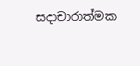සදාචාරාත්මක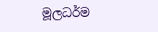මූලධර්ම